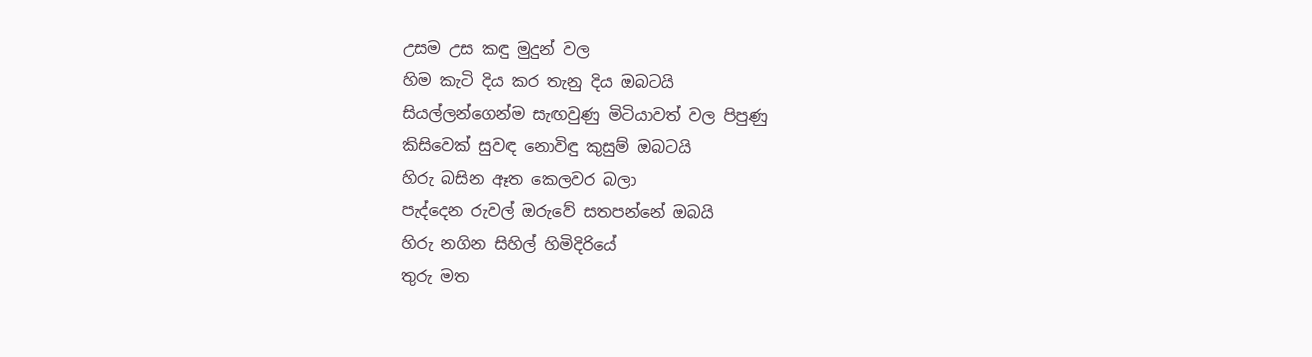උසම උස කඳු මුදුන් වල
හිම කැටි දිය කර තැනු දිය ඔබටයි
සියල්ලන්ගෙන්ම සැඟවුණු මිටියාවත් වල පිපුණු
කිසිවෙක් සුවඳ නොවිඳු කුසුම් ඔබටයි
හිරු බසින ඈත කෙලවර බලා
පැද්දෙන රුවල් ඔරුවේ සතපන්නේ ඔබයි
හිරු නගින සිහිල් හිමිදිරියේ
තුරු මත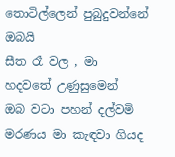තොටිල්ලෙන් පුබුදුවන්නේ ඔබයි
සීත රෑ වල , මා හදවතේ උණුසුමෙන්
ඔබ වටා පහන් දල්වමි
මරණය මා කැඳවා ගියද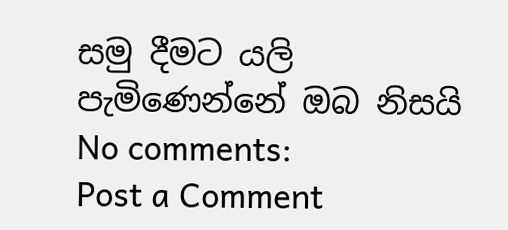සමු දීමට යලි පැමිණෙන්නේ ඔබ නිසයි
No comments:
Post a Comment